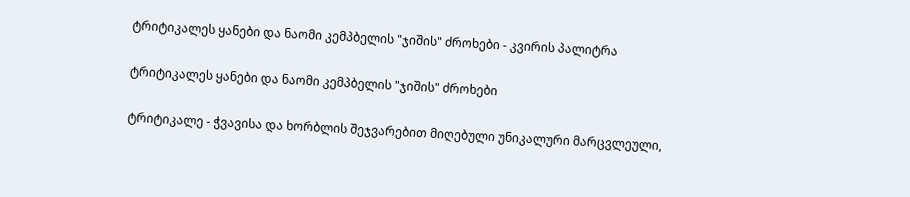ტრიტიკალეს ყანები და ნაომი კემპბელის "ჯიშის" ძროხები - კვირის პალიტრა

ტრიტიკალეს ყანები და ნაომი კემპბელის "ჯიშის" ძროხები

ტრიტიკალე - ჭვავისა და ხორბლის შეჯვარებით მიღებული უნიკალური მარცვლეული,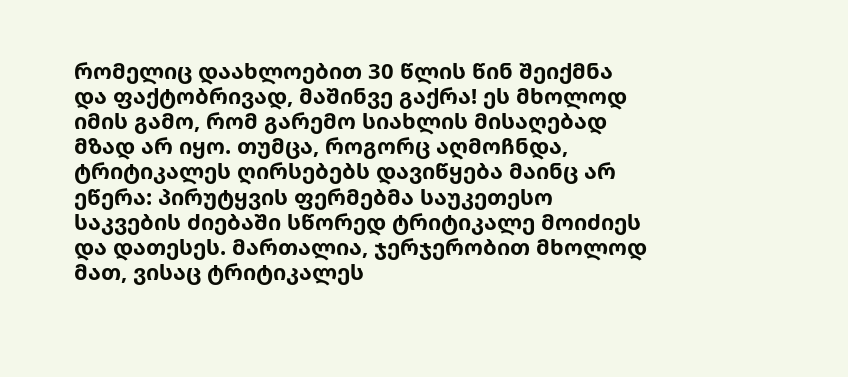რომელიც დაახლოებით 30 წლის წინ შეიქმნა და ფაქტობრივად, მაშინვე გაქრა! ეს მხოლოდ იმის გამო, რომ გარემო სიახლის მისაღებად მზად არ იყო. თუმცა, როგორც აღმოჩნდა, ტრიტიკალეს ღირსებებს დავიწყება მაინც არ ეწერა: პირუტყვის ფერმებმა საუკეთესო საკვების ძიებაში სწორედ ტრიტიკალე მოიძიეს და დათესეს. მართალია, ჯერჯერობით მხოლოდ მათ, ვისაც ტრიტიკალეს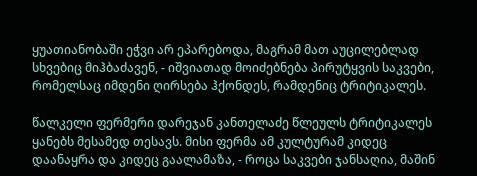ყუათიანობაში ეჭვი არ ეპარებოდა, მაგრამ მათ აუცილებლად სხვებიც მიჰბაძავენ, - იშვიათად მოიძებნება პირუტყვის საკვები, რომელსაც იმდენი ღირსება ჰქონდეს, რამდენიც ტრიტიკალეს.

წალკელი ფერმერი დარეჯან კანთელაძე წლეულს ტრიტიკალეს ყანებს მესამედ თესავს. მისი ფერმა ამ კულტურამ კიდეც დაანაყრა და კიდეც გაალამაზა, - როცა საკვები ჯანსაღია, მაშინ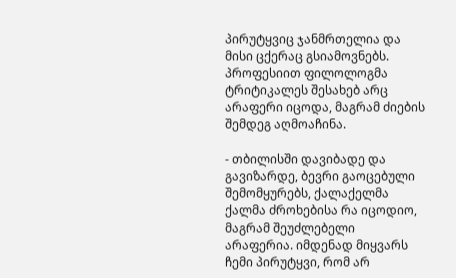პირუტყვიც ჯანმრთელია და მისი ცქერაც გსიამოვნებს. პროფესიით ფილოლოგმა ტრიტიკალეს შესახებ არც არაფერი იცოდა, მაგრამ ძიების შემდეგ აღმოაჩინა.

- თბილისში დავიბადე და გავიზარდე, ბევრი გაოცებული შემომყურებს, ქალაქელმა ქალმა ძროხებისა რა იცოდიო, მაგრამ შეუძლებელი არაფერია. იმდენად მიყვარს ჩემი პირუტყვი, რომ არ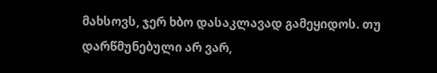მახსოვს, ჯერ ხბო დასაკლავად გამეყიდოს. თუ დარწმუნებული არ ვარ,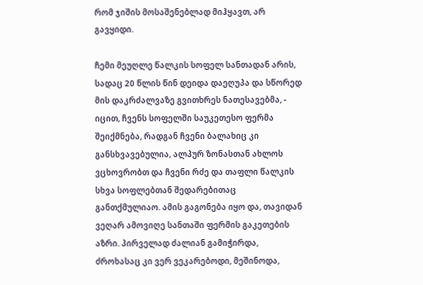რომ ჯიშის მოსაშენებლად მიჰყავთ, არ გავყიდი.

ჩემი მეუღლე წალკის სოფელ სანთადან არის, სადაც 20 წლის წინ დეიდა დაეღუპა და სწორედ მის დაკრძალვაზე გვითხრეს ნათესავებმა, - იცით, ჩვენს სოფელში საუკეთესო ფერმა შეიქმნება, რადგან ჩვენი ბალახიც კი განსხვავებულია, ალპურ ზონასთან ახლოს ვცხოვრობთ და ჩვენი რძე და თაფლი წალკის სხვა სოფლებთან შედარებითაც განთქმულიაო. ამის გაგონება იყო და, თავიდან ვეღარ ამოვიღე სანთაში ფერმის გაკეთების აზრი. პირველად ძალიან გამიჭირდა, ძროხასაც კი ვერ ვეკარებოდი, მეშინოდა,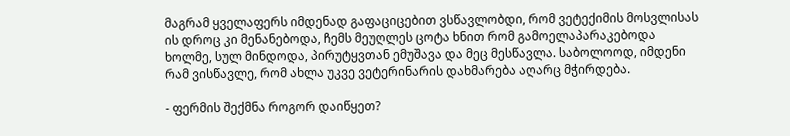მაგრამ ყველაფერს იმდენად გაფაციცებით ვსწავლობდი, რომ ვეტექიმის მოსვლისას ის დროც კი მენანებოდა, ჩემს მეუღლეს ცოტა ხნით რომ გამოელაპარაკებოდა ხოლმე, სულ მინდოდა, პირუტყვთან ემუშავა და მეც მესწავლა. საბოლოოდ, იმდენი რამ ვისწავლე, რომ ახლა უკვე ვეტერინარის დახმარება აღარც მჭირდება.

- ფერმის შექმნა როგორ დაიწყეთ?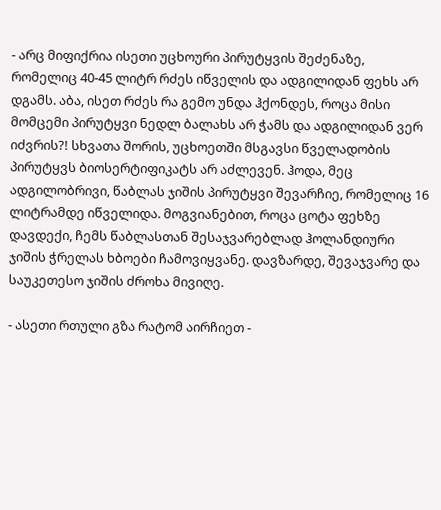- არც მიფიქრია ისეთი უცხოური პირუტყვის შეძენაზე, რომელიც 40-45 ლიტრ რძეს იწველის და ადგილიდან ფეხს არ დგამს. აბა, ისეთ რძეს რა გემო უნდა ჰქონდეს, როცა მისი მომცემი პირუტყვი ნედლ ბალახს არ ჭამს და ადგილიდან ვერ იძვრის?! სხვათა შორის, უცხოეთში მსგავსი წველადობის პირუტყვს ბიოსერტიფიკატს არ აძლევენ. ჰოდა, მეც ადგილობრივი, წაბლას ჯიშის პირუტყვი შევარჩიე, რომელიც 16 ლიტრამდე იწველიდა. მოგვიანებით, როცა ცოტა ფეხზე დავდექი, ჩემს წაბლასთან შესაჯვარებლად ჰოლანდიური ჯიშის ჭრელას ხბოები ჩამოვიყვანე. დავზარდე, შევაჯვარე და საუკეთესო ჯიშის ძროხა მივიღე.

- ასეთი რთული გზა რატომ აირჩიეთ -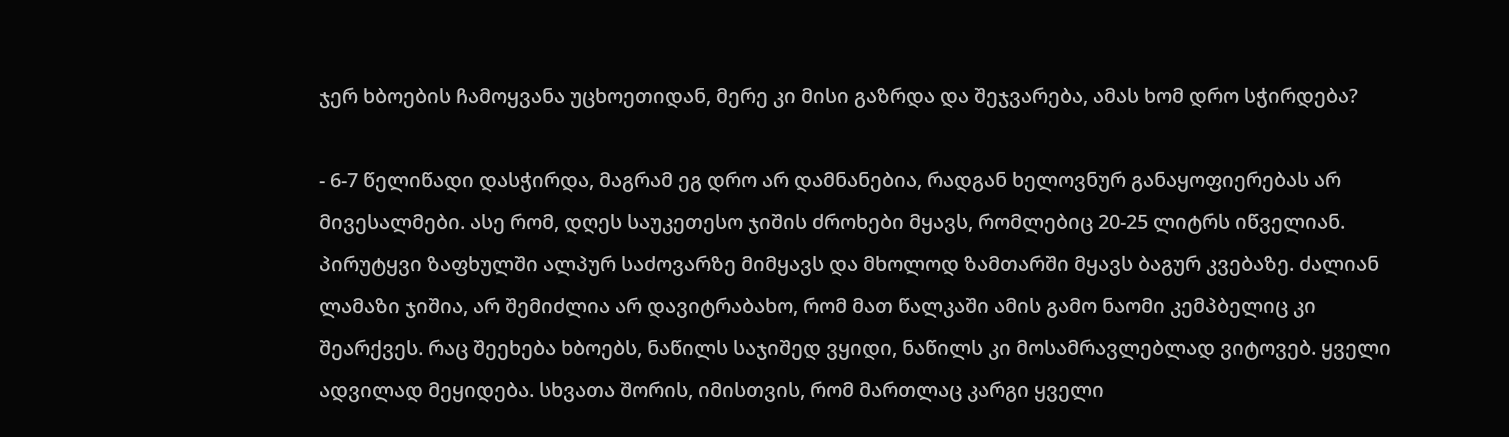ჯერ ხბოების ჩამოყვანა უცხოეთიდან, მერე კი მისი გაზრდა და შეჯვარება, ამას ხომ დრო სჭირდება?

- 6-7 წელიწადი დასჭირდა, მაგრამ ეგ დრო არ დამნანებია, რადგან ხელოვნურ განაყოფიერებას არ მივესალმები. ასე რომ, დღეს საუკეთესო ჯიშის ძროხები მყავს, რომლებიც 20-25 ლიტრს იწველიან. პირუტყვი ზაფხულში ალპურ საძოვარზე მიმყავს და მხოლოდ ზამთარში მყავს ბაგურ კვებაზე. ძალიან ლამაზი ჯიშია, არ შემიძლია არ დავიტრაბახო, რომ მათ წალკაში ამის გამო ნაომი კემპბელიც კი შეარქვეს. რაც შეეხება ხბოებს, ნაწილს საჯიშედ ვყიდი, ნაწილს კი მოსამრავლებლად ვიტოვებ. ყველი ადვილად მეყიდება. სხვათა შორის, იმისთვის, რომ მართლაც კარგი ყველი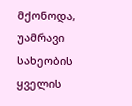მქონოდა, უამრავი სახეობის ყველის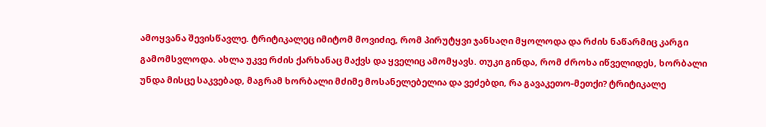ამოყვანა შევისწავლე. ტრიტიკალეც იმიტომ მოვიძიე, რომ პირუტყვი ჯანსაღი მყოლოდა და რძის ნაწარმიც კარგი გამომსვლოდა. ახლა უკვე რძის ქარხანაც მაქვს და ყველიც ამომყავს. თუკი გინდა, რომ ძროხა იწველიდეს, ხორბალი უნდა მისცე საკვებად, მაგრამ ხორბალი მძიმე მოსანელებელია და ვეძებდი, რა გავაკეთო-მეთქი? ტრიტიკალე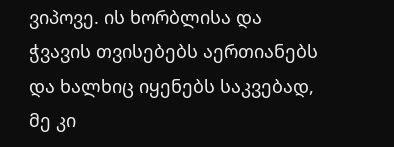ვიპოვე. ის ხორბლისა და ჭვავის თვისებებს აერთიანებს და ხალხიც იყენებს საკვებად, მე კი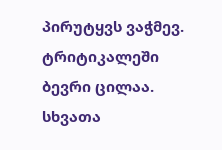პირუტყვს ვაჭმევ. ტრიტიკალეში ბევრი ცილაა. სხვათა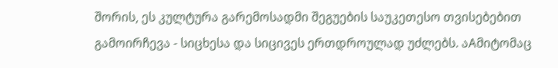შორის, ეს კულტურა გარემოსადმი შეგუების საუკეთესო თვისებებით გამოირჩევა - სიცხესა და სიცივეს ერთდროულად უძლებს. აAმიტომაც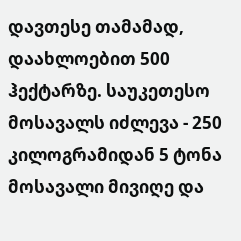დავთესე თამამად, დაახლოებით 500 ჰექტარზე. საუკეთესო მოსავალს იძლევა - 250 კილოგრამიდან 5 ტონა მოსავალი მივიღე და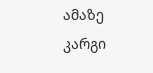ამაზე კარგი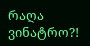რაღა ვინატრო?!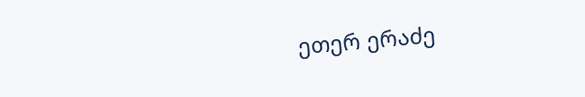ეთერ ერაძე